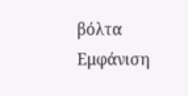βόλτα
Εμφάνιση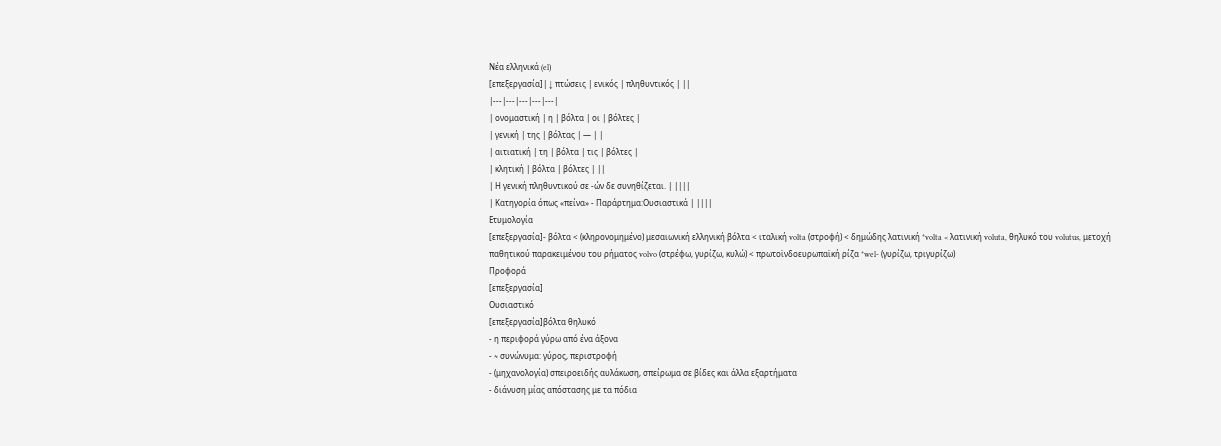Νέα ελληνικά (el)
[επεξεργασία]| ↓ πτώσεις | ενικός | πληθυντικός | ||
|---|---|---|---|---|
| ονομαστική | η | βόλτα | οι | βόλτες |
| γενική | της | βόλτας | — | |
| αιτιατική | τη | βόλτα | τις | βόλτες |
| κλητική | βόλτα | βόλτες | ||
| Η γενική πληθυντικού σε -ών δε συνηθίζεται. | ||||
| Κατηγορία όπως «πείνα» - Παράρτημα:Ουσιαστικά | ||||
Ετυμολογία
[επεξεργασία]- βόλτα < (κληρονομημένο) μεσαιωνική ελληνική βόλτα < ιταλική volta (στροφή) < δημώδης λατινική *volta < λατινική voluta, θηλυκό του volutus, μετοχή παθητικού παρακειμένου του ρήματος volvo (στρέφω, γυρίζω, κυλώ) < πρωτοϊνδοευρωπαϊκή ρίζα *wel- (γυρίζω, τριγυρίζω)
Προφορά
[επεξεργασία]
Ουσιαστικό
[επεξεργασία]βόλτα θηλυκό
- η περιφορά γύρω από ένα άξονα
- ≈ συνώνυμα: γύρος, περιστροφή
- (μηχανολογία) σπειροειδής αυλάκωση, σπείρωμα σε βίδες και άλλα εξαρτήματα
- διάνυση μίας απόστασης με τα πόδια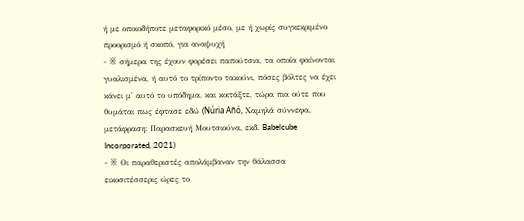ή με οποιοδήποτε μεταφορικό μέσο, με ή χωρίς συγκεκριμένο προορισμό ή σκοπό, για αναψυχή
- ※ σήμερα της έχουν φορέσει παπούτσια, τα οποία φαίνονται γυαλισμένα, ή αυτό το τρίποντο τακούνι, πόσες βόλτες να έχει κάνει μ' αυτό το υπόδημα, και κοιτάξτε, τώρα πια ούτε που θυμάται πως έφτασε εδώ (Núria Añó, Χαμηλά σύννεφα, μετάφραση: Παρασκευή Μουτσιούνα, εκδ. Babelcube Incorporated, 2021)
- ※ Οι παραθεριστές απολάμβαναν την θάλασσα εικοσιτέσσερις ώρες το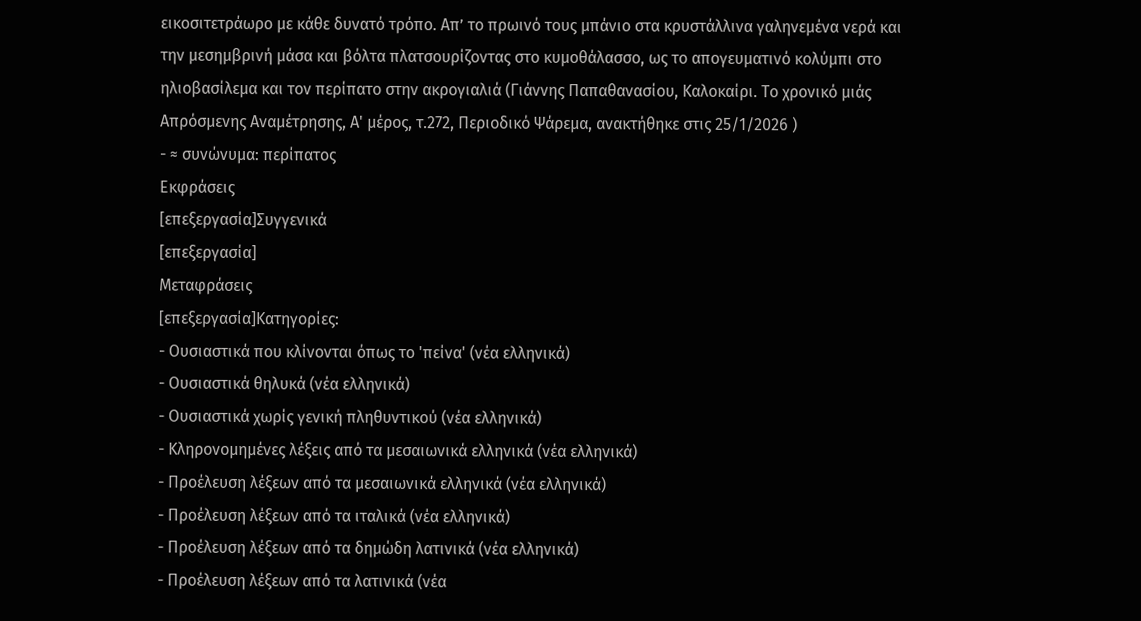εικοσιτετράωρο με κάθε δυνατό τρόπο. Απ’ το πρωινό τους μπάνιο στα κρυστάλλινα γαληνεμένα νερά και την μεσημβρινή μάσα και βόλτα πλατσουρίζοντας στο κυμοθάλασσο, ως το απογευματινό κολύμπι στο ηλιοβασίλεμα και τον περίπατο στην ακρογιαλιά (Γιάννης Παπαθανασίου, Καλοκαίρι. Το χρονικό μιάς Απρόσμενης Αναμέτρησης, Α' μέρος, τ.272, Περιοδικό Ψάρεμα, ανακτήθηκε στις 25/1/2026 )
- ≈ συνώνυμα: περίπατος
Εκφράσεις
[επεξεργασία]Συγγενικά
[επεξεργασία]
Μεταφράσεις
[επεξεργασία]Κατηγορίες:
- Ουσιαστικά που κλίνονται όπως το 'πείνα' (νέα ελληνικά)
- Ουσιαστικά θηλυκά (νέα ελληνικά)
- Ουσιαστικά χωρίς γενική πληθυντικού (νέα ελληνικά)
- Κληρονομημένες λέξεις από τα μεσαιωνικά ελληνικά (νέα ελληνικά)
- Προέλευση λέξεων από τα μεσαιωνικά ελληνικά (νέα ελληνικά)
- Προέλευση λέξεων από τα ιταλικά (νέα ελληνικά)
- Προέλευση λέξεων από τα δημώδη λατινικά (νέα ελληνικά)
- Προέλευση λέξεων από τα λατινικά (νέα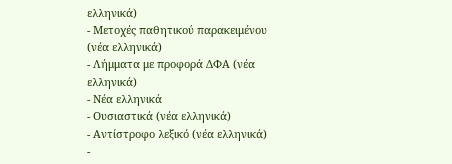ελληνικά)
- Μετοχές παθητικού παρακειμένου (νέα ελληνικά)
- Λήμματα με προφορά ΔΦΑ (νέα ελληνικά)
- Νέα ελληνικά
- Ουσιαστικά (νέα ελληνικά)
- Αντίστροφο λεξικό (νέα ελληνικά)
-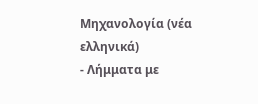Μηχανολογία (νέα ελληνικά)
- Λήμματα με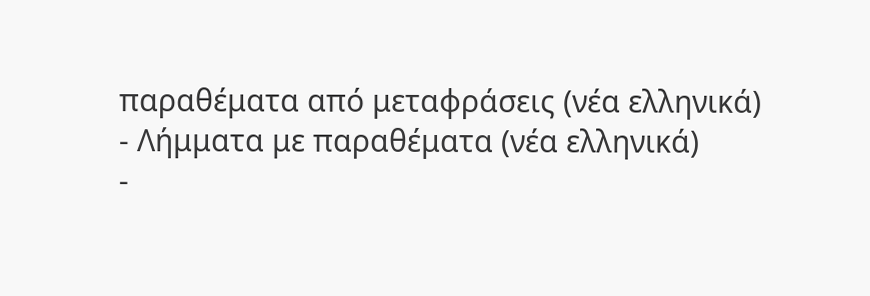παραθέματα από μεταφράσεις (νέα ελληνικά)
- Λήμματα με παραθέματα (νέα ελληνικά)
-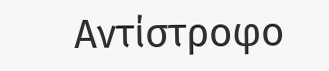Αντίστροφο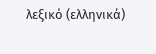λεξικό (ελληνικά)